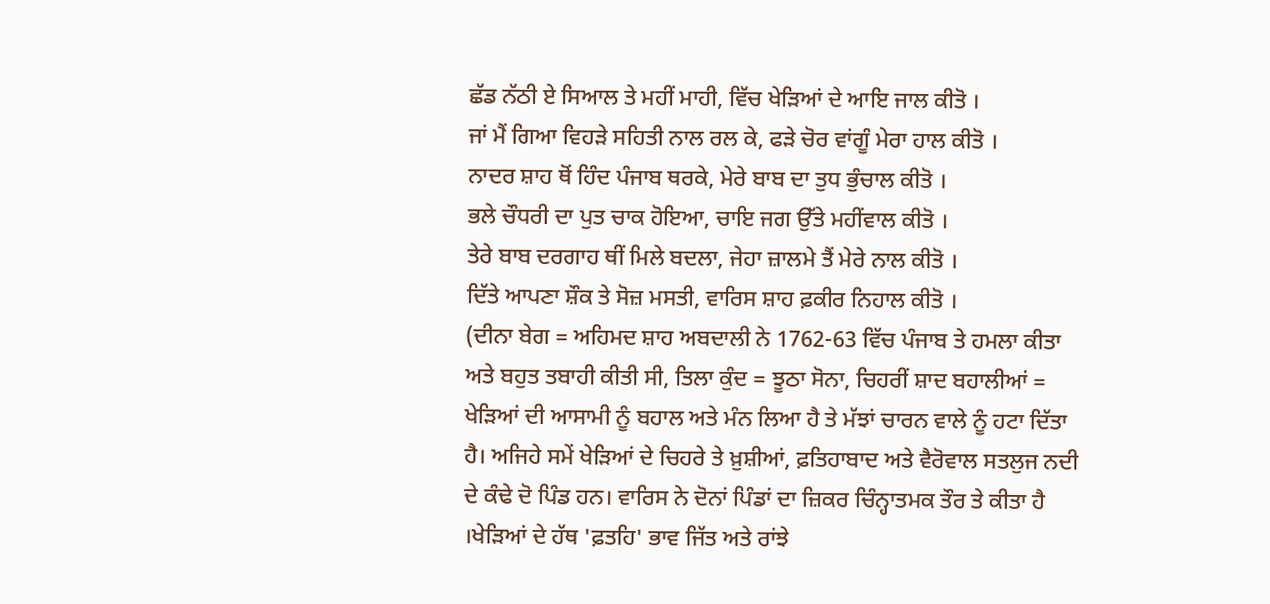ਛੱਡ ਨੱਠੀ ਏ ਸਿਆਲ ਤੇ ਮਹੀਂ ਮਾਹੀ, ਵਿੱਚ ਖੇੜਿਆਂ ਦੇ ਆਇ ਜਾਲ ਕੀਤੋ ।
ਜਾਂ ਮੈਂ ਗਿਆ ਵਿਹੜੇ ਸਹਿਤੀ ਨਾਲ ਰਲ ਕੇ, ਫੜੇ ਚੋਰ ਵਾਂਗੂੰ ਮੇਰਾ ਹਾਲ ਕੀਤੋ ।
ਨਾਦਰ ਸ਼ਾਹ ਥੋਂ ਹਿੰਦ ਪੰਜਾਬ ਥਰਕੇ, ਮੇਰੇ ਬਾਬ ਦਾ ਤੁਧ ਭੁੰਚਾਲ ਕੀਤੋ ।
ਭਲੇ ਚੌਧਰੀ ਦਾ ਪੁਤ ਚਾਕ ਹੋਇਆ, ਚਾਇ ਜਗ ਉੱਤੇ ਮਹੀਂਵਾਲ ਕੀਤੋ ।
ਤੇਰੇ ਬਾਬ ਦਰਗਾਹ ਥੀਂ ਮਿਲੇ ਬਦਲਾ, ਜੇਹਾ ਜ਼ਾਲਮੇ ਤੈਂ ਮੇਰੇ ਨਾਲ ਕੀਤੋ ।
ਦਿੱਤੇ ਆਪਣਾ ਸ਼ੌਕ ਤੇ ਸੋਜ਼ ਮਸਤੀ, ਵਾਰਿਸ ਸ਼ਾਹ ਫ਼ਕੀਰ ਨਿਹਾਲ ਕੀਤੋ ।
(ਦੀਨਾ ਬੇਗ = ਅਹਿਮਦ ਸ਼ਾਹ ਅਬਦਾਲੀ ਨੇ 1762-63 ਵਿੱਚ ਪੰਜਾਬ ਤੇ ਹਮਲਾ ਕੀਤਾ ਅਤੇ ਬਹੁਤ ਤਬਾਹੀ ਕੀਤੀ ਸੀ, ਤਿਲਾ ਕੁੰਦ = ਝੂਠਾ ਸੋਨਾ, ਚਿਹਰੀਂ ਸ਼ਾਦ ਬਹਾਲੀਆਂ = ਖੇੜਿਆਂ ਦੀ ਆਸਾਮੀ ਨੂੰ ਬਹਾਲ ਅਤੇ ਮੰਨ ਲਿਆ ਹੈ ਤੇ ਮੱਝਾਂ ਚਾਰਨ ਵਾਲੇ ਨੂੰ ਹਟਾ ਦਿੱਤਾ ਹੈ। ਅਜਿਹੇ ਸਮੇਂ ਖੇੜਿਆਂ ਦੇ ਚਿਹਰੇ ਤੇ ਖ਼ੁਸ਼ੀਆਂ, ਫ਼ਤਿਹਾਬਾਦ ਅਤੇ ਵੈਰੋਵਾਲ ਸਤਲੁਜ ਨਦੀ ਦੇ ਕੰਢੇ ਦੋ ਪਿੰਡ ਹਨ। ਵਾਰਿਸ ਨੇ ਦੋਨਾਂ ਪਿੰਡਾਂ ਦਾ ਜ਼ਿਕਰ ਚਿੰਨ੍ਹਾਤਮਕ ਤੌਰ ਤੇ ਕੀਤਾ ਹੈ ।ਖੇੜਿਆਂ ਦੇ ਹੱਥ 'ਫ਼ਤਹਿ' ਭਾਵ ਜਿੱਤ ਅਤੇ ਰਾਂਝੇ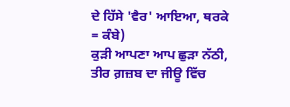ਦੇ ਹਿੱਸੇ 'ਵੈਰ' ਆਇਆ, ਥਰਕੇ = ਕੰਬੇ)
ਕੁੜੀ ਆਪਣਾ ਆਪ ਛੁੜਾ ਨੱਠੀ, ਤੀਰ ਗ਼ਜ਼ਬ ਦਾ ਜੀਊ ਵਿੱਚ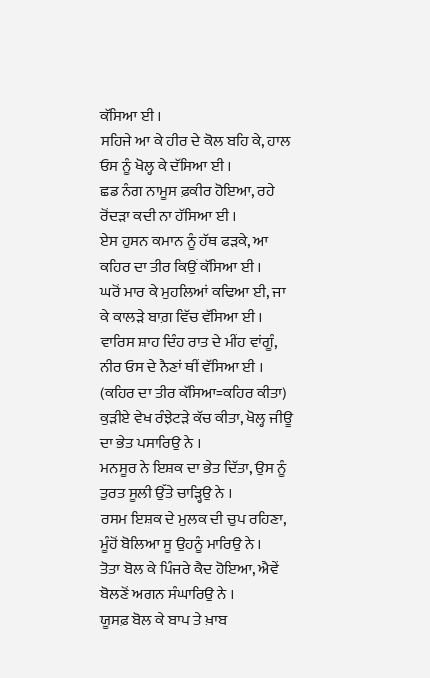ਕੱਸਿਆ ਈ ।
ਸਹਿਜੇ ਆ ਕੇ ਹੀਰ ਦੇ ਕੋਲ ਬਹਿ ਕੇ, ਹਾਲ ਓਸ ਨੂੰ ਖੋਲ੍ਹ ਕੇ ਦੱਸਿਆ ਈ ।
ਛਡ ਨੰਗ ਨਾਮੂਸ ਫ਼ਕੀਰ ਹੋਇਆ, ਰਹੇ ਰੋਂਦੜਾ ਕਦੀ ਨਾ ਹੱਸਿਆ ਈ ।
ਏਸ ਹੁਸਨ ਕਮਾਨ ਨੂੰ ਹੱਥ ਫੜਕੇ, ਆ ਕਹਿਰ ਦਾ ਤੀਰ ਕਿਉਂ ਕੱਸਿਆ ਈ ।
ਘਰੋਂ ਮਾਰ ਕੇ ਮੁਹਲਿਆਂ ਕਢਿਆ ਈ, ਜਾ ਕੇ ਕਾਲੜੇ ਬਾਗ਼ ਵਿੱਚ ਵੱਸਿਆ ਈ ।
ਵਾਰਿਸ ਸ਼ਾਹ ਦਿੰਹ ਰਾਤ ਦੇ ਮੀਂਹ ਵਾਂਗੂੰ, ਨੀਰ ਓਸ ਦੇ ਨੈਣਾਂ ਥੀਂ ਵੱਸਿਆ ਈ ।
(ਕਹਿਰ ਦਾ ਤੀਰ ਕੱਸਿਆ=ਕਹਿਰ ਕੀਤਾ)
ਕੁੜੀਏ ਵੇਖ ਰੰਝੇਟੜੇ ਕੱਚ ਕੀਤਾ, ਖੋਲ੍ਹ ਜੀਊ ਦਾ ਭੇਤ ਪਸਾਰਿਉ ਨੇ ।
ਮਨਸੂਰ ਨੇ ਇਸ਼ਕ ਦਾ ਭੇਤ ਦਿੱਤਾ, ਉਸ ਨੂੰ ਤੁਰਤ ਸੂਲੀ ਉੱਤੇ ਚਾੜ੍ਹਿਉ ਨੇ ।
ਰਸਮ ਇਸ਼ਕ ਦੇ ਮੁਲਕ ਦੀ ਚੁਪ ਰਹਿਣਾ, ਮੂੰਹੋਂ ਬੋਲਿਆ ਸੂ ਉਹਨੂੰ ਮਾਰਿਉ ਨੇ ।
ਤੋਤਾ ਬੋਲ ਕੇ ਪਿੰਜਰੇ ਕੈਦ ਹੋਇਆ, ਐਵੇਂ ਬੋਲਣੋਂ ਅਗਨ ਸੰਘਾਰਿਉ ਨੇ ।
ਯੂਸਫ਼ ਬੋਲ ਕੇ ਬਾਪ ਤੇ ਖ਼ਾਬ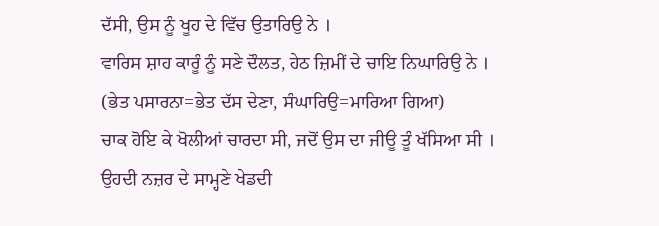ਦੱਸੀ, ਉਸ ਨੂੰ ਖੂਹ ਦੇ ਵਿੱਚ ਉਤਾਰਿਉ ਨੇ ।
ਵਾਰਿਸ ਸ਼ਾਹ ਕਾਰੂੰ ਨੂੰ ਸਣੇ ਦੌਲਤ, ਹੇਠ ਜ਼ਿਮੀਂ ਦੇ ਚਾਇ ਨਿਘਾਰਿਉ ਨੇ ।
(ਭੇਤ ਪਸਾਰਨਾ=ਭੇਤ ਦੱਸ ਦੇਣਾ, ਸੰਘਾਰਿਉ=ਮਾਰਿਆ ਗਿਆ)
ਚਾਕ ਹੋਇ ਕੇ ਖੋਲੀਆਂ ਚਾਰਦਾ ਸੀ, ਜਦੋਂ ਉਸ ਦਾ ਜੀਊ ਤੂੰ ਖੱਸਿਆ ਸੀ ।
ਉਹਦੀ ਨਜ਼ਰ ਦੇ ਸਾਮ੍ਹਣੇ ਖੇਡਦੀ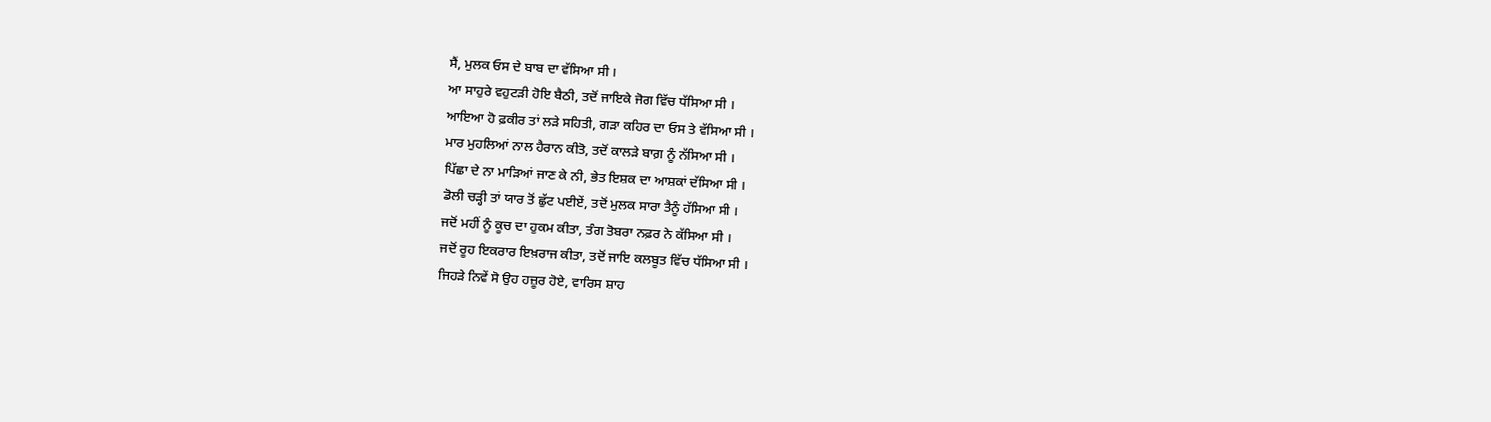ਸੈਂ, ਮੁਲਕ ਓਸ ਦੇ ਬਾਬ ਦਾ ਵੱਸਿਆ ਸੀ ।
ਆ ਸਾਹੁਰੇ ਵਹੁਟੜੀ ਹੋਇ ਬੈਠੀ, ਤਦੋਂ ਜਾਇਕੇ ਜੋਗ ਵਿੱਚ ਧੱਸਿਆ ਸੀ ।
ਆਇਆ ਹੋ ਫ਼ਕੀਰ ਤਾਂ ਲੜੇ ਸਹਿਤੀ, ਗੜਾ ਕਹਿਰ ਦਾ ਓਸ ਤੇ ਵੱਸਿਆ ਸੀ ।
ਮਾਰ ਮੁਹਲਿਆਂ ਨਾਲ ਹੈਰਾਨ ਕੀਤੋ, ਤਦੋਂ ਕਾਲੜੇ ਬਾਗ਼ ਨੂੰ ਨੱਸਿਆ ਸੀ ।
ਪਿੱਛਾ ਦੇ ਨਾ ਮਾੜਿਆਂ ਜਾਣ ਕੇ ਨੀ, ਭੇਤ ਇਸ਼ਕ ਦਾ ਆਸ਼ਕਾਂ ਦੱਸਿਆ ਸੀ ।
ਡੋਲੀ ਚੜ੍ਹੀ ਤਾਂ ਯਾਰ ਤੋਂ ਛੁੱਟ ਪਈਏਂ, ਤਦੋਂ ਮੁਲਕ ਸਾਰਾ ਤੈਨੂੰ ਹੱਸਿਆ ਸੀ ।
ਜਦੋਂ ਮਹੀਂ ਨੂੰ ਕੂਚ ਦਾ ਹੁਕਮ ਕੀਤਾ, ਤੰਗ ਤੋਬਰਾ ਨਫ਼ਰ ਨੇ ਕੱਸਿਆ ਸੀ ।
ਜਦੋਂ ਰੂਹ ਇਕਰਾਰ ਇਖ਼ਰਾਜ ਕੀਤਾ, ਤਦੋਂ ਜਾਇ ਕਲਬੂਤ ਵਿੱਚ ਧੱਸਿਆ ਸੀ ।
ਜਿਹੜੇ ਨਿਵੇਂ ਸੋ ਉਹ ਹਜ਼ੂਰ ਹੋਏ, ਵਾਰਿਸ ਸ਼ਾਹ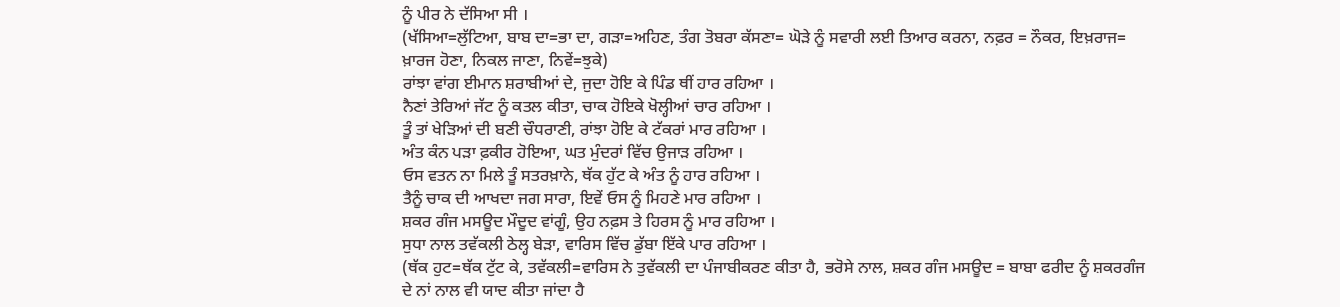ਨੂੰ ਪੀਰ ਨੇ ਦੱਸਿਆ ਸੀ ।
(ਖੱਸਿਆ=ਲੁੱਟਿਆ, ਬਾਬ ਦਾ=ਭਾ ਦਾ, ਗੜਾ=ਅਹਿਣ, ਤੰਗ ਤੋਬਰਾ ਕੱਸਣਾ= ਘੋੜੇ ਨੂੰ ਸਵਾਰੀ ਲਈ ਤਿਆਰ ਕਰਨਾ, ਨਫ਼ਰ = ਨੌਕਰ, ਇਖ਼ਰਾਜ= ਖ਼ਾਰਜ ਹੋਣਾ, ਨਿਕਲ ਜਾਣਾ, ਨਿਵੇਂ=ਝੁਕੇ)
ਰਾਂਝਾ ਵਾਂਗ ਈਮਾਨ ਸ਼ਰਾਬੀਆਂ ਦੇ, ਜੁਦਾ ਹੋਇ ਕੇ ਪਿੰਡ ਥੀਂ ਹਾਰ ਰਹਿਆ ।
ਨੈਣਾਂ ਤੇਰਿਆਂ ਜੱਟ ਨੂੰ ਕਤਲ ਕੀਤਾ, ਚਾਕ ਹੋਇਕੇ ਖੋਲ੍ਹੀਆਂ ਚਾਰ ਰਹਿਆ ।
ਤੂੰ ਤਾਂ ਖੇੜਿਆਂ ਦੀ ਬਣੀ ਚੌਧਰਾਣੀ, ਰਾਂਝਾ ਹੋਇ ਕੇ ਟੱਕਰਾਂ ਮਾਰ ਰਹਿਆ ।
ਅੰਤ ਕੰਨ ਪੜਾ ਫ਼ਕੀਰ ਹੋਇਆ, ਘਤ ਮੁੰਦਰਾਂ ਵਿੱਚ ਉਜਾੜ ਰਹਿਆ ।
ਓਸ ਵਤਨ ਨਾ ਮਿਲੇ ਤੂੰ ਸਤਰਖ਼ਾਨੇ, ਥੱਕ ਹੁੱਟ ਕੇ ਅੰਤ ਨੂੰ ਹਾਰ ਰਹਿਆ ।
ਤੈਨੂੰ ਚਾਕ ਦੀ ਆਖਦਾ ਜਗ ਸਾਰਾ, ਇਵੇਂ ਓਸ ਨੂੰ ਮਿਹਣੇ ਮਾਰ ਰਹਿਆ ।
ਸ਼ਕਰ ਗੰਜ ਮਸਊਦ ਮੌਦੂਦ ਵਾਂਗੂੰ, ਉਹ ਨਫ਼ਸ ਤੇ ਹਿਰਸ ਨੂੰ ਮਾਰ ਰਹਿਆ ।
ਸੁਧਾ ਨਾਲ ਤਵੱਕਲੀ ਠੇਲ੍ਹ ਬੇੜਾ, ਵਾਰਿਸ ਵਿੱਚ ਡੁੱਬਾ ਇੱਕੇ ਪਾਰ ਰਹਿਆ ।
(ਥੱਕ ਹੁਟ=ਥੱਕ ਟੁੱਟ ਕੇ, ਤਵੱਕਲੀ=ਵਾਰਿਸ ਨੇ ਤੁਵੱਕਲੀ ਦਾ ਪੰਜਾਬੀਕਰਣ ਕੀਤਾ ਹੈ, ਭਰੋਸੇ ਨਾਲ, ਸ਼ਕਰ ਗੰਜ ਮਸਊਦ = ਬਾਬਾ ਫਰੀਦ ਨੂੰ ਸ਼ਕਰਗੰਜ ਦੇ ਨਾਂ ਨਾਲ ਵੀ ਯਾਦ ਕੀਤਾ ਜਾਂਦਾ ਹੈ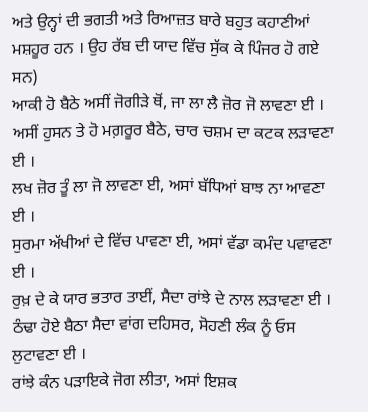ਅਤੇ ਉਨ੍ਹਾਂ ਦੀ ਭਗਤੀ ਅਤੇ ਰਿਆਜ਼ਤ ਬਾਰੇ ਬਹੁਤ ਕਹਾਣੀਆਂ ਮਸ਼ਹੂਰ ਹਨ । ਉਹ ਰੱਬ ਦੀ ਯਾਦ ਵਿੱਚ ਸੁੱਕ ਕੇ ਪਿੰਜਰ ਹੋ ਗਏ ਸਨ)
ਆਕੀ ਹੋ ਬੈਠੇ ਅਸੀਂ ਜੋਗੀੜੇ ਥੋਂ, ਜਾ ਲਾ ਲੈ ਜ਼ੋਰ ਜੋ ਲਾਵਣਾ ਈ ।
ਅਸੀਂ ਹੁਸਨ ਤੇ ਹੋ ਮਗ਼ਰੂਰ ਬੈਠੇ, ਚਾਰ ਚਸ਼ਮ ਦਾ ਕਟਕ ਲੜਾਵਣਾ ਈ ।
ਲਖ ਜ਼ੋਰ ਤੂੰ ਲਾ ਜੋ ਲਾਵਣਾ ਈ, ਅਸਾਂ ਬੱਧਿਆਂ ਬਾਝ ਨਾ ਆਵਣਾ ਈ ।
ਸੁਰਮਾ ਅੱਖੀਆਂ ਦੇ ਵਿੱਚ ਪਾਵਣਾ ਈ, ਅਸਾਂ ਵੱਡਾ ਕਮੰਦ ਪਵਾਵਣਾ ਈ ।
ਰੁਖ਼ ਦੇ ਕੇ ਯਾਰ ਭਤਾਰ ਤਾਈਂ, ਸੈਦਾ ਰਾਂਝੇ ਦੇ ਨਾਲ ਲੜਾਵਣਾ ਈ ।
ਠੰਢਾ ਹੋਏ ਬੈਠਾ ਸੈਦਾ ਵਾਂਗ ਦਹਿਸਰ, ਸੋਹਣੀ ਲੰਕ ਨੂੰ ਓਸ ਲੁਟਾਵਣਾ ਈ ।
ਰਾਂਝੇ ਕੰਨ ਪੜਾਇਕੇ ਜੋਗ ਲੀਤਾ, ਅਸਾਂ ਇਸ਼ਕ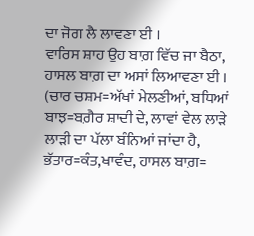ਦਾ ਜੋਗ ਲੈ ਲਾਵਣਾ ਈ ।
ਵਾਰਿਸ ਸ਼ਾਹ ਉਹ ਬਾਗ਼ ਵਿੱਚ ਜਾ ਬੈਠਾ, ਹਾਸਲ ਬਾਗ਼ ਦਾ ਅਸਾਂ ਲਿਆਵਣਾ ਈ ।
(ਚਾਰ ਚਸ਼ਮ=ਅੱਖਾਂ ਮੇਲਣੀਆਂ, ਬਧਿਆਂ ਬਾਝ=ਬਗ਼ੈਰ ਸ਼ਾਦੀ ਦੇ, ਲਾਵਾਂ ਵੇਲ ਲਾੜੇ ਲਾੜੀ ਦਾ ਪੱਲਾ ਬੰਨਿਆਂ ਜਾਂਦਾ ਹੈ, ਭੱਤਾਰ=ਕੰਤ,ਖਾਵੰਦ, ਹਾਸਲ ਬਾਗ਼=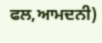ਫਲ,ਆਮਦਨੀ)